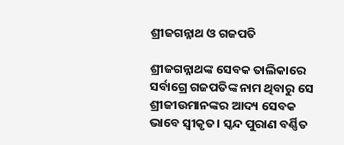ଶ୍ରୀଜଗନ୍ନାଥ ଓ ଗଜପତି

ଶ୍ରୀଜଗନ୍ନାଥଙ୍କ ସେବକ ତାଲିକାରେ ସର୍ବାଗ୍ରେ ଗଜପତିଙ୍କ ନାମ ଥିବାରୁ ସେ ଶ୍ରୀଜୀଉମାନଙ୍କର ଆଦ୍ୟ ସେବକ ଭାବେ ସ୍ବୀକୃତ। ସ୍କନ୍ଦ ପୁରାଣ ବର୍ଣ୍ଣିତ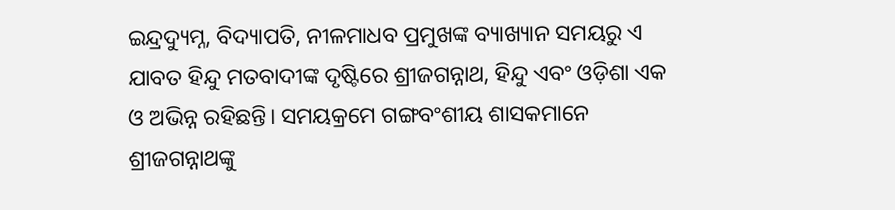ଇନ୍ଦ୍ରଦ୍ୟୁମ୍ନ, ବିଦ୍ୟାପତି, ନୀଳମାଧବ ପ୍ରମୁଖଙ୍କ ବ୍ୟାଖ୍ୟାନ ସମୟରୁ ଏ ଯାବତ ହିନ୍ଦୁ ମତବାଦୀଙ୍କ ଦୃଷ୍ଟିରେ ଶ୍ରୀଜଗନ୍ନାଥ, ହିନ୍ଦୁ ଏବଂ ଓଡ଼ିଶା ଏକ ଓ ଅଭିନ୍ନ ରହିଛନ୍ତି। ସମୟକ୍ରମେ ଗଙ୍ଗବଂଶୀୟ ଶାସକମାନେ ଶ୍ରୀଜଗନ୍ନାଥଙ୍କୁ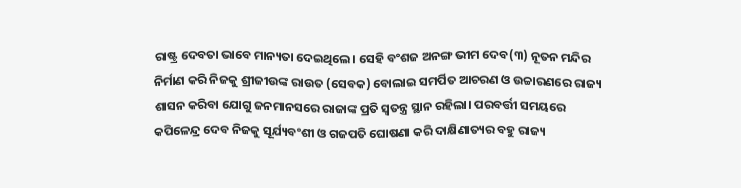ରାଷ୍ଟ୍ର ଦେବତା ଭାବେ ମାନ୍ୟତା ଦେଇଥିଲେ। ସେହି ବଂଶଜ ଅନଙ୍ଗ ଭୀମ ଦେବ(୩) ନୂତନ ମନ୍ଦିର ନିର୍ମାଣ କରି ନିଜକୁ ଶ୍ରୀଜୀଉଙ୍କ ରାଉତ (ସେବକ) ବୋଲାଇ ସମର୍ପିତ ଆଚରଣ ଓ ଉଚ୍ଚାରଣରେ ରାଜ୍ୟ ଶାସନ କରିବା ଯୋଗୁ ଜନମାନସରେ ରାଜାଙ୍କ ପ୍ରତି ସ୍ବତନ୍ତ୍ର ସ୍ଥାନ ରହିଲା। ପରବର୍ତ୍ତୀ ସମୟରେ କପିଳେନ୍ଦ୍ର ଦେବ ନିଜକୁ ସୂର୍ଯ୍ୟବଂଶୀ ଓ ଗଜପତି ଘୋଷଣା କରି ଦାକ୍ଷିଣାତ୍ୟର ବହୁ ରାଜ୍ୟ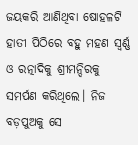ଜୟକରି ଆଣିଥିବା ଷୋହଳଟି ହାତୀ ପିଠିରେ ବହୁ ମହଣ ସ୍ବର୍ଣ୍ଣ ଓ ରତ୍ନାଦିକୁ ଶ୍ରୀମନ୍ଦିରକୁ ସମର୍ପଣ କରିଥିଲେ। ନିଜ ବଡ଼ପୁଅକୁ ସେ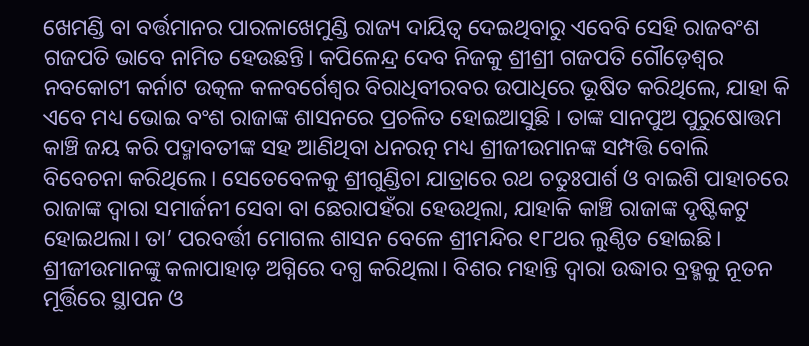ଖେମଣ୍ଡି ବା ବର୍ତ୍ତମାନର ପାରଳାଖେମୁଣ୍ଡି ରାଜ୍ୟ ଦାୟିତ୍ୱ ଦେଇଥିବାରୁ ଏବେବି ସେହି ରାଜବଂଶ ଗଜପତି ଭାବେ ନାମିତ ହେଉଛନ୍ତି। କପିଳେନ୍ଦ୍ର ଦେବ ନିଜକୁ ଶ୍ରୀଶ୍ରୀ ଗଜପତି ଗୌଡ଼େଶ୍ବର ନବକୋଟୀ କର୍ନାଟ ଉତ୍କଳ କଳବର୍ଗେଶ୍ବର ବିରାଧିବୀରବର ଉପାଧିରେ ଭୂଷିତ କରିଥିଲେ, ଯାହା କି ଏବେ ମଧ୍ୟ ଭୋଇ ବଂଶ ରାଜାଙ୍କ ଶାସନରେ ପ୍ରଚଳିତ ହୋଇଆସୁଛି । ତାଙ୍କ ସାନପୁଅ ପୁରୁଷୋତ୍ତମ କାଞ୍ଚି ଜୟ କରି ପଦ୍ମାବତୀଙ୍କ ସହ ଆଣିଥିବା ଧନରତ୍ନ ମଧ୍ୟ ଶ୍ରୀଜୀଉମାନଙ୍କ ସମ୍ପତ୍ତି ବୋଲି ବିବେଚନା କରିଥିଲେ। ସେତେବେଳକୁ ଶ୍ରୀଗୁଣ୍ଡିଚା ଯାତ୍ରାରେ ରଥ ଚତୁଃପାର୍ଶ ଓ ବାଇଶି ପାହାଚରେ ରାଜାଙ୍କ ଦ୍ୱାରା ସମାର୍ଜନୀ ସେବା ବା ଛେରାପହଁରା ହେଉଥିଲା, ଯାହାକି କାଞ୍ଚି ରାଜାଙ୍କ ଦୃଷ୍ଟିକଟୁ ହୋଇଥଲା। ତା’ ପରବର୍ତ୍ତୀ ମୋଗଲ ଶାସନ ବେଳେ ଶ୍ରୀମନ୍ଦିର ୧୮ଥର ଲୁଣ୍ଠିତ ହୋଇଛି। ଶ୍ରୀଜୀଉମାନଙ୍କୁ କଳାପାହାଡ଼ ଅଗ୍ନିରେ ଦଗ୍ଧ କରିଥିଲା। ବିଶର ମହାନ୍ତି ଦ୍ୱାରା ଉଦ୍ଧାର ବ୍ରହ୍ମକୁ ନୂତନ ମୂର୍ତ୍ତିରେ ସ୍ଥାପନ ଓ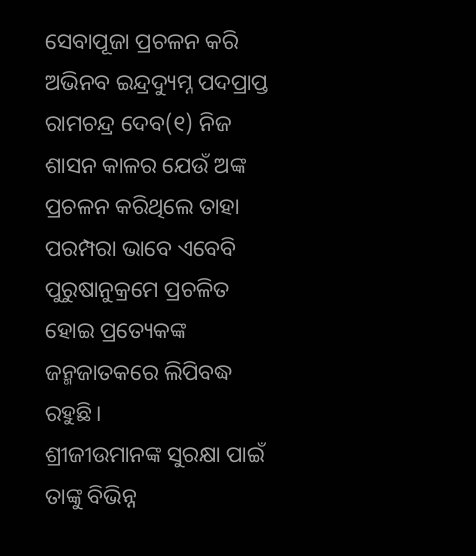ସେବାପୂଜା ପ୍ରଚଳନ କରି ଅଭିନବ ଇନ୍ଦ୍ରଦ୍ୟୁମ୍ନ ପଦପ୍ରାପ୍ତ ରାମଚନ୍ଦ୍ର ଦେବ(୧) ନିଜ ଶାସନ କାଳର ଯେଉଁ ଅଙ୍କ ପ୍ରଚଳନ କରିଥିଲେ ତାହା ପରମ୍ପରା ଭାବେ ଏବେବି ପୁରୁଷାନୁକ୍ରମେ ପ୍ରଚଳିତ ହୋଇ ପ୍ରତ୍ୟେକଙ୍କ ଜନ୍ମଜାତକରେ ଲିପିବଦ୍ଧ ରହୁଛି।
ଶ୍ରୀଜୀଉମାନଙ୍କ ସୁରକ୍ଷା ପାଇଁ ତାଙ୍କୁ ବିଭିନ୍ନ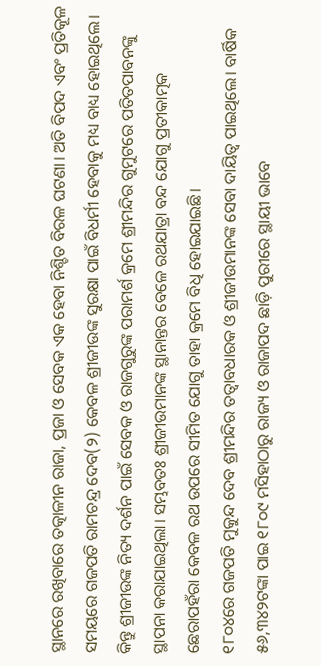ସ୍ଥାନରେ ରଖିବାରେ ତତ୍କାଳୀନ ରାଜା, ପ୍ରଜା ଓ ସେବକ ଏକ ହେବା ନିଶ୍ଚିତ ବିରଳ ଘଟଣା। ଅତି ବିପଦ ଏବଂ ପ୍ରତିକୂଳ ସମୟରେ ଗଜପତି ରାମଚନ୍ଦ୍ର ଦେବ(୨) କେବଳ ଶ୍ରୀଜୀଉଙ୍କ ସୁରକ୍ଷା ପାଇଁ ବିଧର୍ମୀ ହେବାକୁ ମଧ୍ୟ ବାଧ୍ୟ ହୋଇଥିଲେ। କିନ୍ତୁ ଶ୍ରୀଜୀଉଙ୍କ ନିତ୍ୟ ଦର୍ଶନ ପାଇଁ ସେବକ ଓ ରାଜଗୁରୁଙ୍କ ପରାମର୍ଶ କ୍ରମେ ଶ୍ରୀମନ୍ଦିର ଗୁମୁଟରେ ପତିତପାବନଙ୍କୁ ସ୍ଥାପନା କରାଯାଇଥିଲା। ସମ୍ଭବତଃ ଶ୍ରୀଜୀଉମାନଙ୍କ ସ୍ଥାନାନ୍ତର ବେଳେ ରଥଯାତ୍ରା ବନ୍ଦ ଯୋଗୁ ପ୍ରତୀକାତ୍ମକ ଛେରାପହଁରା କେବଳ ରଥ ଉପରେ ସୀମିତ ଯୋଗୁ ତାହା କ୍ରମେ ବିଧି ହୋଇଯାଇଛି।
୧୮୦୪ରେ ଗଜପତି ମୁକୁନ୍ଦ ଦେବ ଶ୍ରୀମନ୍ଦିର ତତ୍ୱାବଧାରକ ଓ ଶ୍ରୀଜୀଉମାନଙ୍କ ସେବା ଦାୟିତ୍ୱ ପାଇଥିଲେ। ବାର୍ଷିକ ୫୬,୩୪୨ଟଙ୍କା ପାଇ ୧୮୦୯ ମସିହାଠାରୁ ରାଜ୍ୟ ଓ ରାଜାପଦ ଛାଡ଼ି ପୁରୀରେ ସ୍ଥାୟୀ ଭାବେ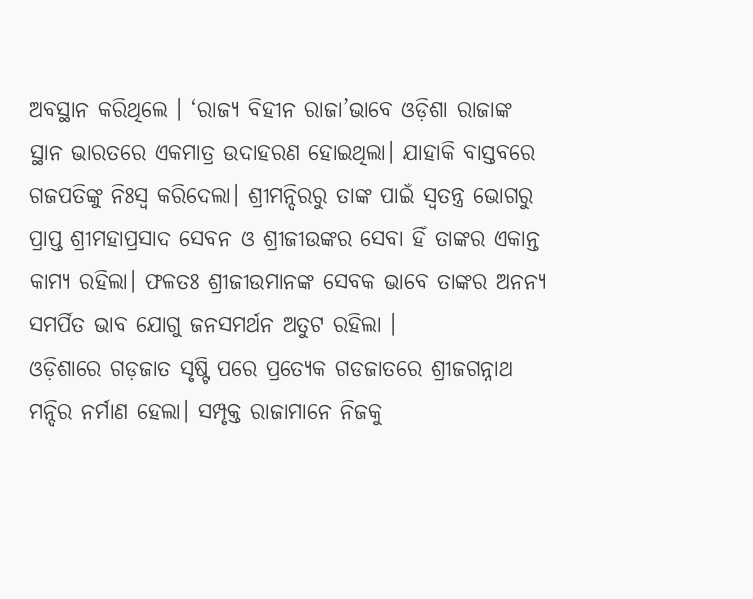ଅବସ୍ଥାନ କରିଥିଲେ । ‘ରାଜ୍ୟ ବିହୀନ ରାଜା’ଭାବେ ଓଡ଼ିଶା ରାଜାଙ୍କ ସ୍ଥାନ ଭାରତରେ ଏକମାତ୍ର ଉଦାହରଣ ହୋଇଥିଲା। ଯାହାକି ବାସ୍ତବରେ ଗଜପତିଙ୍କୁ ନିଃସ୍ବ କରିଦେଲା। ଶ୍ରୀମନ୍ଦିରରୁ ତାଙ୍କ ପାଇଁ ସ୍ବତନ୍ତ୍ର ଭୋଗରୁ ପ୍ରାପ୍ତ ଶ୍ରୀମହାପ୍ରସାଦ ସେବନ ଓ ଶ୍ରୀଜୀଉଙ୍କର ସେବା ହିଁ ତାଙ୍କର ଏକାନ୍ତ କାମ୍ୟ ରହିଲା। ଫଳତଃ ଶ୍ରୀଜୀଉମାନଙ୍କ ସେବକ ଭାବେ ତାଙ୍କର ଅନନ୍ୟ ସମର୍ପିତ ଭାବ ଯୋଗୁ ଜନସମର୍ଥନ ଅତୁଟ ରହିଲା ।
ଓଡ଼ିଶାରେ ଗଡ଼ଜାତ ସୃଷ୍ଟି ପରେ ପ୍ରତ୍ୟେକ ଗଡଜାତରେ ଶ୍ରୀଜଗନ୍ନାଥ ମନ୍ଦିର ନର୍ମାଣ ହେଲା। ସମ୍ପୃକ୍ତ ରାଜାମାନେ ନିଜକୁ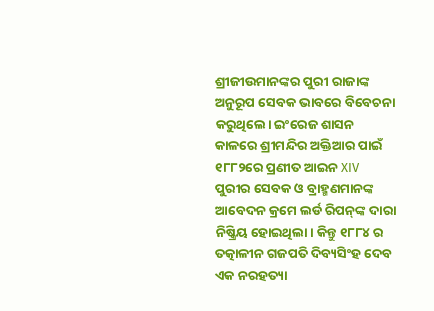ଶ୍ରୀଜୀଉମାନଙ୍କର ପୁରୀ ରାଜାଙ୍କ ଅନୁରୂପ ସେବକ ଭାବରେ ବିବେଚନା କରୁଥିଲେ। ଇଂରେଜ ଶାସନ କାଳରେ ଶ୍ରୀମନ୍ଦିର ଅକ୍ତିଆର ପାଇଁ ୧୮୮୨ରେ ପ୍ରଣୀତ ଆଇନ XIV ପୁରୀର ସେବକ ଓ ବ୍ରାହ୍ମଣମାନଙ୍କ ଆବେଦନ କ୍ରମେ ଲର୍ଡ ରିପନ୍‌ଙ୍କ ଦାରା ନିଷ୍କ୍ରିୟ ହୋଇଥିଲା। କିନ୍ତୁ ୧୮୮୪ ର ତତ୍କାଳୀନ ଗଜପତି ଦିବ୍ୟସିଂହ ଦେବ ଏକ ନରହତ୍ୟା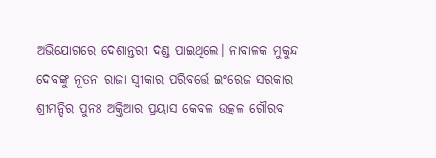ଅଭିଯୋଗରେ ଦେଶାନ୍ତରୀ ଦଣ୍ଡ ପାଇଥିଲେ। ନାବାଳକ ମୁକୁନ୍ଦ ଦେବଙ୍କୁ ନୂତନ ରାଜା ସ୍ବୀକାର ପରିବର୍ତ୍ତେ ଇଂରେଜ ସରକାର ଶ୍ରୀମନ୍ଦିର ପୁନଃ ଅକ୍ତିଆର ପ୍ରୟାସ କେବଳ ଉତ୍କଳ ଗୌରବ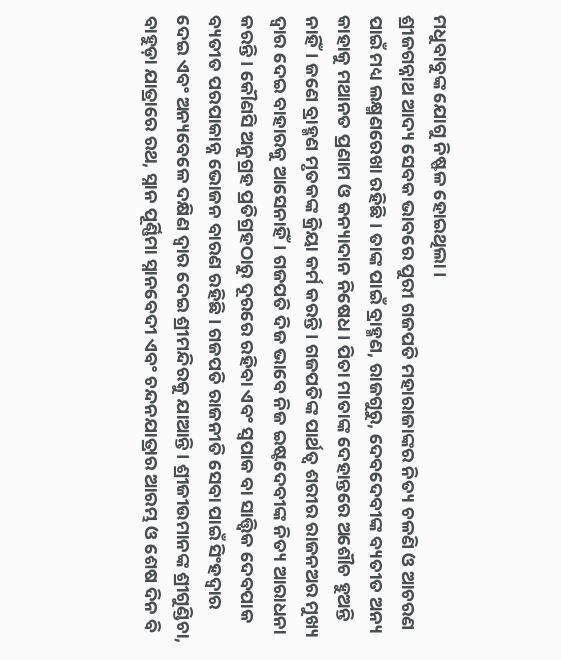ମଧୁବାବୁଙ୍କ ଯୋଗୁ ନିଷ୍ଫଳ ହୋଇଥିଲା।
ଶ୍ରୀଜଗନ୍ନାଥ ଆଦ୍ୟ ସେବକ ଭାବରେ ପୁରୀ ଗଜପତି ମହାରାଜାଙ୍କର ନିତ୍ୟ ଚଳଣି ଓ ଆଚରଣ ପାଇଁ ମଧ୍ୟ ଲକ୍ଷ୍ମଣରେଖା ରହିଛି। ତାଙ୍କ ପାଇଁ ବ୍ରାହ୍ମଣ, ରାଜଗୁରୁ, ଦେବଦେବୀଙ୍କ ବ୍ୟତୀତ ଅନ୍ୟ କାହାକୁ ମଥାନତ ପ୍ରଣାମ ଓ କନ୍ୟାଦାନ ନିଷେଧ। ପିତା ମାତାଙ୍କ ଦେହାନ୍ତରେ ଅଶୌଚ ହୁଅନ୍ତି ନାହିଁ। ଜଣେ ବ୍ରାହ୍ମଣ ମୃତକଙ୍କ କ୍ରିୟା କର୍ମ କରନ୍ତି। ଗଜପତିଙ୍କ ପାର୍ଥତ୍ବ ଶରୀର ରାଜନଅର ମୁଖ୍ୟ ଦ୍ୱାର ଦେଇ ବାହାରକୁ ଆସେନାହିଁ। ଗଜପତି ଦିଜ ଭାବେ ନିଜ ଇଷ୍ଟଦେବୀଙ୍କ ନିତ୍ୟ ଆରାଧନା କରନ୍ତି। କୌଣସି ଅନୁଗ୍ରହ ପ୍ରତିଗ୍ରହଠାରୁ ଦୂରରେ ରହିବା ଏବଂ ସ୍ବପାକ ବା ସାତ୍ତ୍ୱିକ ଦେବପାକ ବ୍ୟତୀତ ପରପାକାନ୍ନ ଭୋଜନ ବାରଣ ରହିଛି। ଗଜପତି ରାଜନୀତି ସେବା ପାଇଁ ସିଂହଦ୍ୱାର ଦେଇ ଏବଂ ଅନ୍ୟବେଳେ ଦକ୍ଷିଣ ଦ୍ୱାର ଦେଇ ଶ୍ରୀମନ୍ଦିରକୁ ଯାଆନ୍ତି। ଶ୍ରୀଜୀଉମାନଙ୍କ ଶ୍ରୀଗୁଣ୍ଡିଚା, ବାହୁଡ଼ା ଯାତ୍ରାରେ ରଥ, ସ୍ନାନ ପୂର୍ଣ୍ଣିମା ସ୍ନାନବେଦୀ ଏବଂ ଚନ୍ଦନଯାତ୍ରାର ଆରମ୍ଭ ଓ ଶେଷ ଦିନ ବି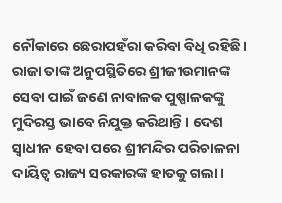ନୌକାରେ ଛେରାପହଁରା କରିବା ବିଧି ରହିଛି। ରାଜା ତାଙ୍କ ଅନୁପସ୍ଥିତିରେ ଶ୍ରୀଜୀଉମାନଙ୍କ ସେବା ପାଇଁ ଜଣେ ନାବାଳକ ପୁଷ୍ପାଳକଙ୍କୁ ମୁଦିରସ୍ତ ଭାବେ ନିଯୁକ୍ତ କରିଥାନ୍ତି। ଦେଶ ସ୍ବାଧୀନ ହେବା ପରେ ଶ୍ରୀମନ୍ଦିର ପରିଚାଳନା ଦାୟିତ୍ୱ ରାଜ୍ୟ ସରକାରଙ୍କ ହାତକୁ ଗଲା।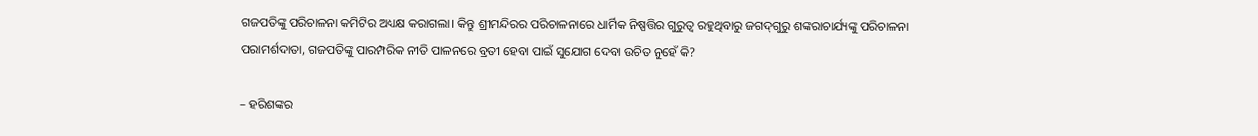ଗଜପତିଙ୍କୁ ପରିଚାଳନା କମିଟିର ଅଧ୍ୟକ୍ଷ କରାଗଲା। କିନ୍ତୁ ଶ୍ରୀମନ୍ଦିରର ପରିଚାଳନାରେ ଧାର୍ମିକ ନିଷ୍ପତ୍ତିର ଗୁରୁତ୍ୱ ରହୁଥିବାରୁ ଜଗଦ୍‌ଗୁରୁ ଶଙ୍କରାଚାର୍ଯ୍ୟଙ୍କୁ ପରିଚାଳନା ପରାମର୍ଶଦାତା, ଗଜପତିଙ୍କୁ ପାରମ୍ପରିକ ନୀତି ପାଳନରେ ବ୍ରତୀ ହେବା ପାଇଁ ସୁଯୋଗ ଦେବା ଉଚିତ ନୁହେଁ କି?

– ହରିଶଙ୍କର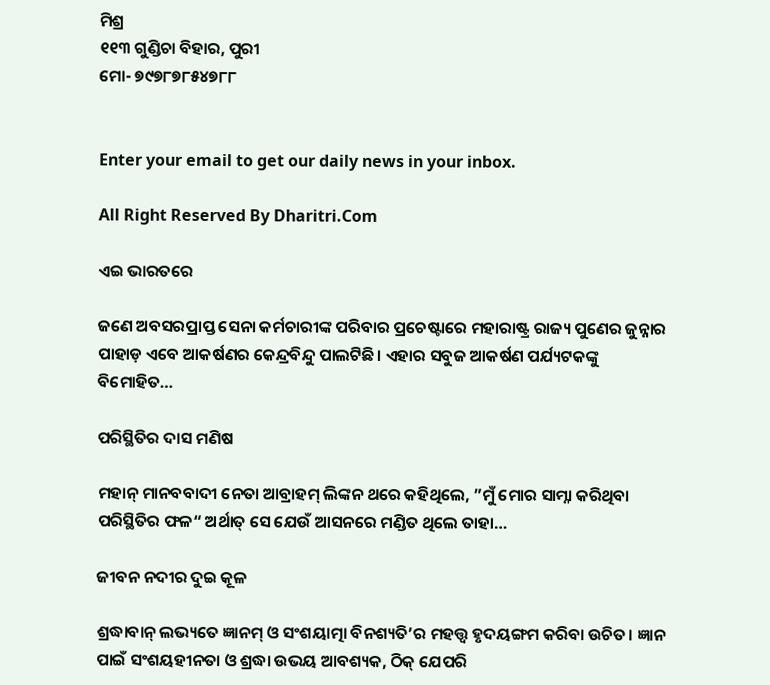ମିଶ୍ର
୧୧୩ ଗୁଣ୍ଡିଚା ବିହାର, ପୁରୀ
ମୋ- ୭୯୭୮୭୮୫୪୭୮୮


Enter your email to get our daily news in your inbox.

All Right Reserved By Dharitri.Com

ଏଇ ଭାରତରେ

ଜଣେ ଅବସରପ୍ରାପ୍ତ ସେନା କର୍ମଚାରୀଙ୍କ ପରିବାର ପ୍ରଚେଷ୍ଟାରେ ମହାରାଷ୍ଟ୍ର ରାଜ୍ୟ ପୁଣେର ଜୁନ୍ନାର ପାହାଡ଼ ଏବେ ଆକର୍ଷଣର କେନ୍ଦ୍ରବିନ୍ଦୁ ପାଲଟିଛି। ଏହାର ସବୁଜ ଆକର୍ଷଣ ପର୍ଯ୍ୟଟକଙ୍କୁ ବିମୋହିତ…

ପରିସ୍ଥିତିର ଦାସ ମଣିଷ

ମହାନ୍‌ ମାନବବାଦୀ ନେତା ଆବ୍ରାହମ୍‌ ଲିଙ୍କନ ଥରେ କହିଥିଲେ, ”ମୁଁ ମୋର ସାମ୍ନା କରିଥିବା ପରିସ୍ଥିତିର ଫଳ“ ଅର୍ଥାତ୍‌ ସେ ଯେଉଁ ଆସନରେ ମଣ୍ଡିତ ଥିଲେ ତାହା…

ଜୀବନ ନଦୀର ଦୁଇ କୂଳ

ଶ୍ରଦ୍ଧାବାନ୍‌ ଲଭ୍ୟତେ ଜ୍ଞାନମ୍‌ ଓ ସଂଶୟାତ୍ମା ବିନଶ୍ୟତି’ର ମହତ୍ତ୍ୱ ହୃଦୟଙ୍ଗମ କରିବା ଉଚିତ। ଜ୍ଞାନ ପାଇଁ ସଂଶୟହୀନତା ଓ ଶ୍ରଦ୍ଧା ଉଭୟ ଆବଶ୍ୟକ, ଠିକ୍‌ ଯେପରି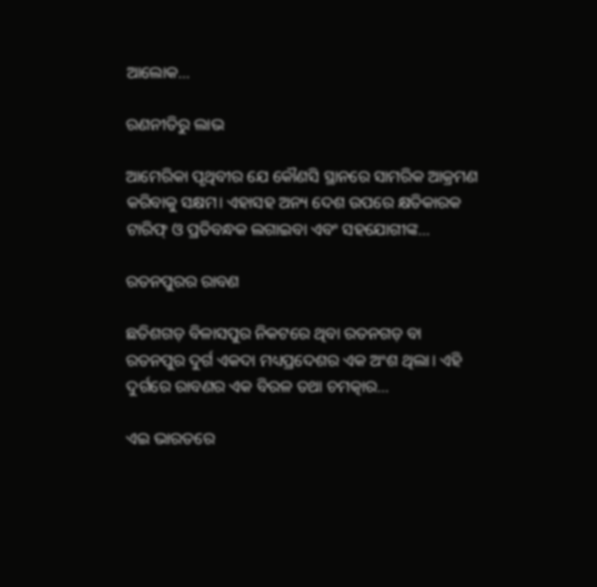ଆଲୋକ…

ରଣନୀତିରୁ ଲାଭ

ଆମେରିକା ପୃଥିବୀର ଯେ କୌଣସି ସ୍ଥାନରେ ସାମରିକ ଆକ୍ରମଣ କରିବାକୁ ସକ୍ଷମ। ଏହାସହ ଅନ୍ୟ ଦେଶ ଉପରେ କ୍ଷତିକାରକ ଟାରିଫ୍‌ ଓ ପ୍ରତିବନ୍ଧକ ଲଗାଇବା ଏବଂ ସହଯୋଗୀଙ୍କ…

ରତନପୁରର ରାବଣ

ଛତିଶଗଡ଼ ବିଳାସପୁର ନିକଟରେ ଥିବା ରତନଗଡ଼ ବା ରତନପୁର ଦୁର୍ଗ ଏକଦା ମଧ୍ୟପ୍ରଦେଶର ଏକ ଅଂଶ ଥିଲା। ଏହି ଦୁର୍ଗରେ ରାବଣର ଏକ ବିରଳ ତଥା ଚମତ୍କାର…

ଏଇ ଭାରତରେ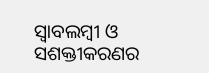ସ୍ବାବଲମ୍ବୀ ଓ ସଶକ୍ତୀକରଣର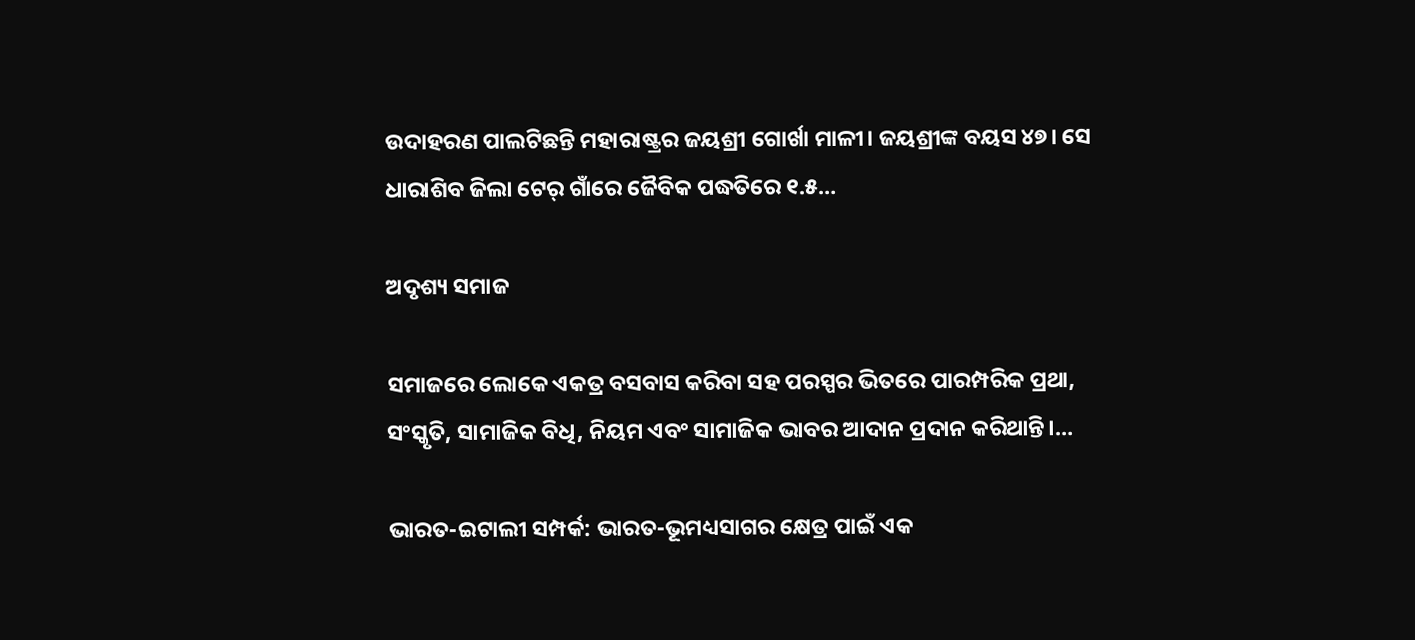ଉଦାହରଣ ପାଲଟିଛନ୍ତି ମହାରାଷ୍ଟ୍ରର ଜୟଶ୍ରୀ ଗୋର୍ଖା ମାଳୀ। ଜୟଶ୍ରୀଙ୍କ ବୟସ ୪୭। ସେ ଧାରାଶିବ ଜିଲା ଟେର୍‌ ଗାଁରେ ଜୈବିକ ପଦ୍ଧତିରେ ୧.୫…

ଅଦୃଶ୍ୟ ସମାଜ

ସମାଜରେ ଲୋକେ ଏକତ୍ର ବସବାସ କରିବା ସହ ପରସ୍ପର ଭିତରେ ପାରମ୍ପରିକ ପ୍ରଥା, ସଂସ୍କୃତି, ସାମାଜିକ ବିଧି, ନିୟମ ଏବଂ ସାମାଜିକ ଭାବର ଆଦାନ ପ୍ରଦାନ କରିଥାନ୍ତି।…

ଭାରତ-ଇଟାଲୀ ସମ୍ପର୍କ: ଭାରତ-ଭୂମଧ୍ୟସାଗର କ୍ଷେତ୍ର ପାଇଁ ଏକ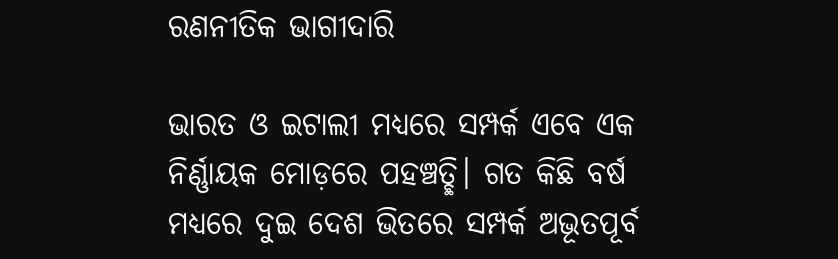ରଣନୀତିକ ଭାଗୀଦାରି

ଭାରତ ଓ ଇଟାଲୀ ମଧ୍ୟରେ ସମ୍ପର୍କ ଏବେ ଏକ ନିର୍ଣ୍ଣାୟକ ମୋଡ଼ରେ ପହଞ୍ଚତ୍ଛି। ଗତ କିଛି ବର୍ଷ ମଧ୍ୟରେ ଦୁଇ ଦେଶ ଭିତରେ ସମ୍ପର୍କ ଅଭୂତପୂର୍ବ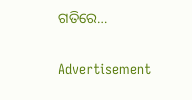ଗତିରେ…

Advertisement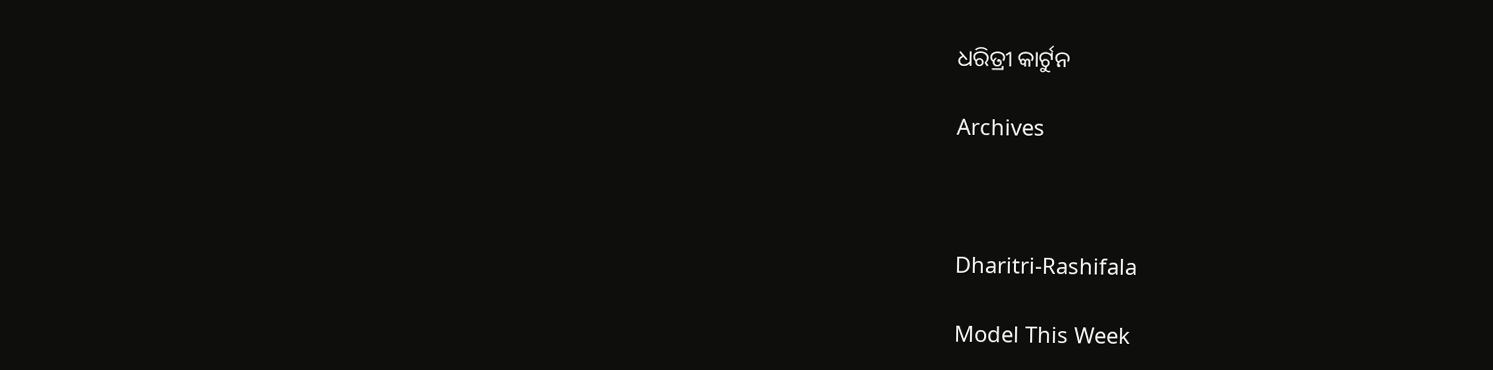ଧରିତ୍ରୀ କାର୍ଟୁନ

Archives



Dharitri-Rashifala

Model This Week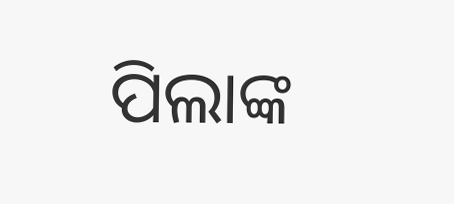ପିଲାଙ୍କ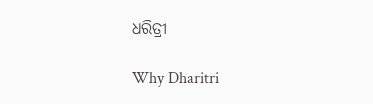ଧରିତ୍ରୀ

Why Dharitri